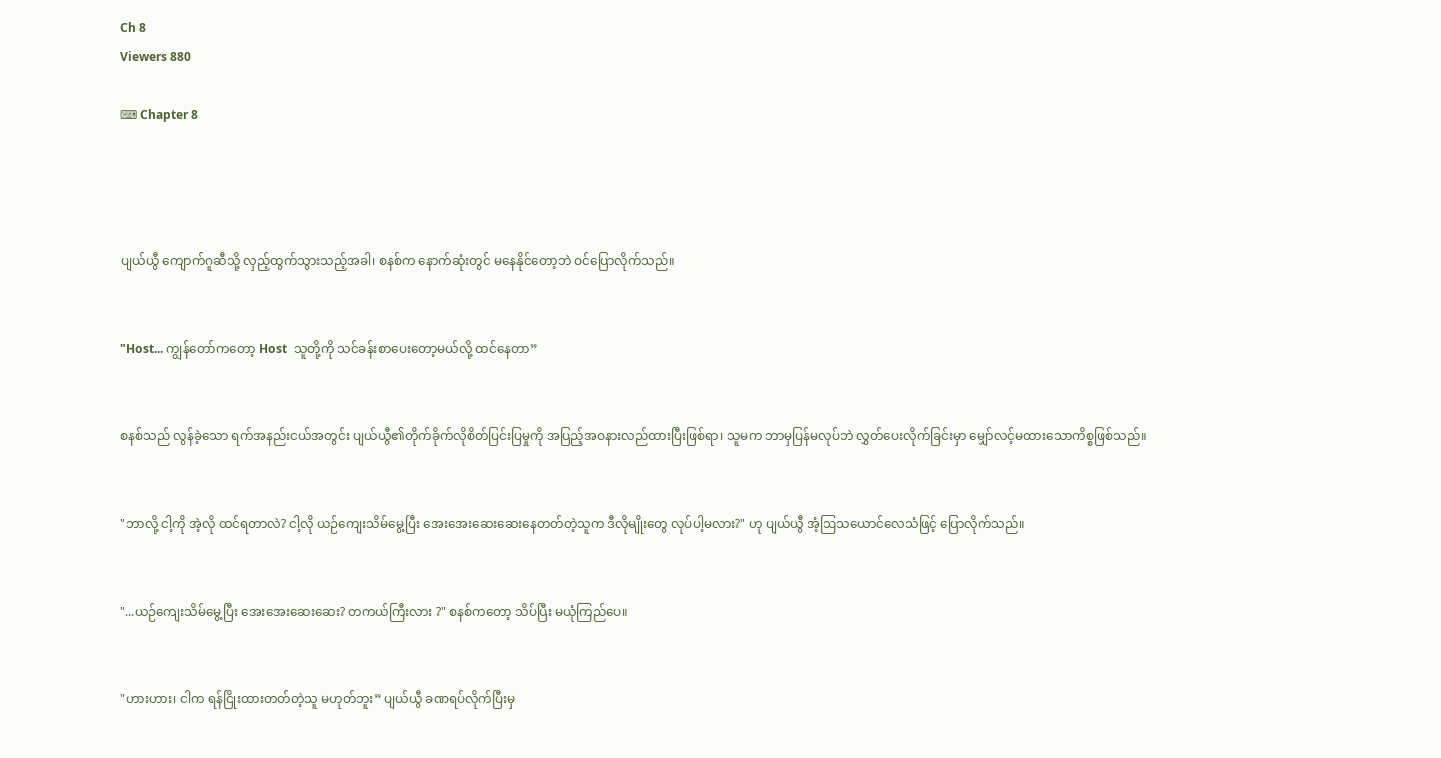Ch 8
Viewers 880

⌨ Chapter 8




ပျယ်ယွီ ကျောက်ဂူဆီသို့ လှည့်ထွက်သွားသည့်အခါ၊ စနစ်က နောက်ဆုံးတွင် မနေနိုင်တော့ဘဲ ဝင်ပြောလိုက်သည်။


"Host... ကျွန်တော်ကတော့ Host  သူတို့ကို သင်ခန်းစာပေးတော့မယ်လို့ ထင်နေတာ”


စနစ်သည် လွန်ခဲ့သော ရက်အနည်းငယ်အတွင်း ပျယ်ယွီ၏တိုက်ခိုက်လိုစိတ်ပြင်းပြမှုကို အပြည့်အဝနားလည်ထားပြီးဖြစ်ရာ၊ သူမက ဘာမှပြန်မလုပ်ဘဲ လွှတ်ပေးလိုက်ခြင်းမှာ မျှော်လင့်မထားသောကိစ္စဖြစ်သည်။


"ဘာလို့ ငါ့ကို အဲ့လို ထင်ရတာလဲ? ငါ့လို ယဉ်ကျေးသိမ်မွေ့ပြီး အေးအေးဆေးဆေးနေတတ်တဲ့သူက ဒီလိုမျိုးတွေ လုပ်ပါ့မလား?" ဟု ပျယ်ယွီ အံ့ဩသယောင်လေသံဖြင့် ပြောလိုက်သည်။


"...ယဉ်ကျေးသိမ်မွေ့ပြီး အေးအေးဆေးဆေး? တကယ်ကြီးလား ?" စနစ်ကတော့ သိပ်ပြီး မယုံကြည်ပေ။


"ဟားဟား၊ ငါက ရန်ငြိုးထားတတ်တဲ့သူ မဟုတ်ဘူး” ပျယ်ယွီ ခဏရပ်လိုက်ပြီးမှ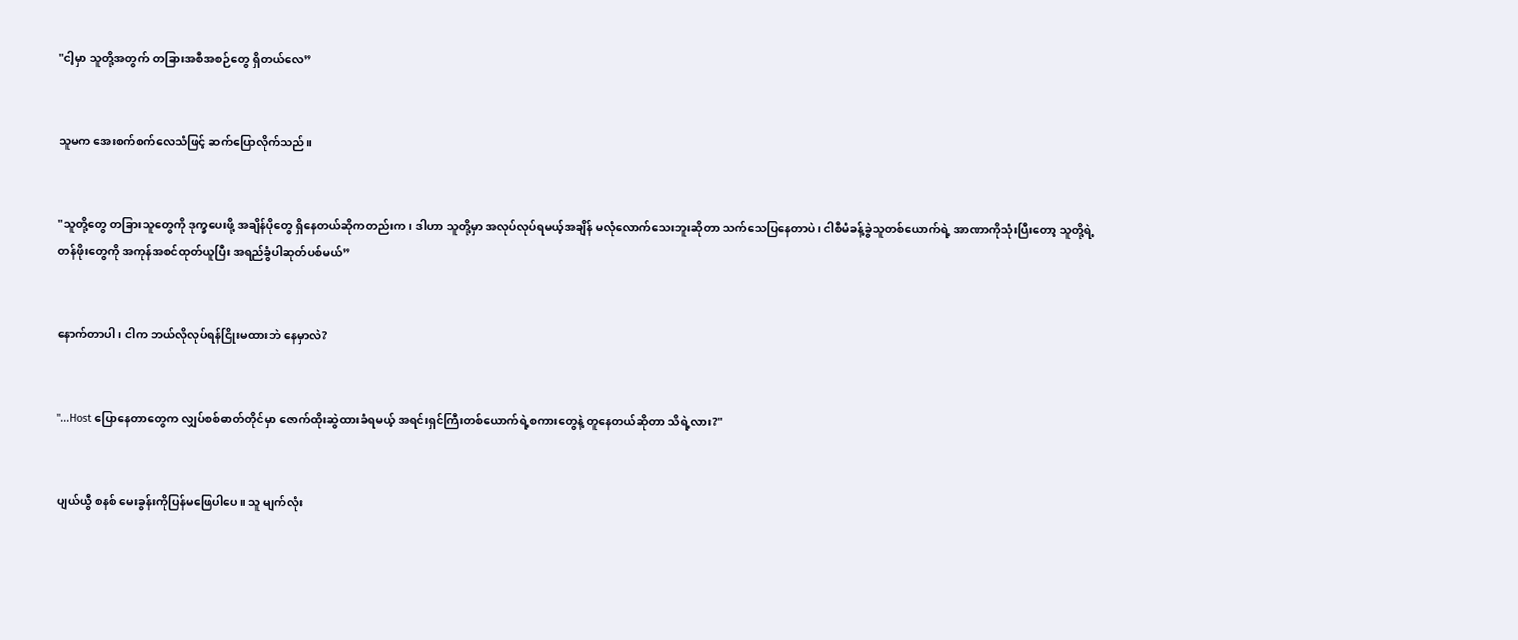"ငါ့မှာ သူတို့အတွက် တခြားအစီအစဉ်တွေ ရှိတယ်လေ”


သူမက အေးစက်စက်လေသံဖြင့် ဆက်ပြောလိုက်သည်။


"သူတို့တွေ တခြားသူတွေကို ဒုက္ခပေးဖို့ အချိန်ပိုတွေ ရှိနေတယ်ဆိုကတည်းက၊ ဒါဟာ သူတို့မှာ အလုပ်လုပ်ရမယ့်အချိန် မလုံလောက်သေးဘူးဆိုတာ သက်သေပြနေတာပဲ၊ ငါစီမံခန့်ခွဲသူတစ်ယောက်ရဲ့ အာဏာကိုသုံးပြီးတော့ သူတို့ရဲ့ တန်ဖိုးတွေကို အကုန်အစင်ထုတ်ယူပြီး အရည်ခွံပါဆုတ်ပစ်မယ်”


နောက်တာပါ၊ ငါက ဘယ်လိုလုပ်ရန်ငြိုးမထားဘဲ နေမှာလဲ?


"...Host ပြောနေတာတွေက လျှပ်စစ်ဓာတ်တိုင်မှာ ဇောက်ထိုးဆွဲထားခံရမယ့် အရင်းရှင်ကြီးတစ်ယောက်ရဲ့စကားတွေနဲ့ တူနေတယ်ဆိုတာ သိရဲ့လား?"


ပျယ်ယွီ စနစ် မေးခွန်းကိုပြန်မဖြေပါပေ။ သူ မျက်လုံး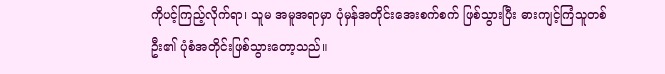ကိုပင့်ကြည့်လိုက်ရာ၊ သူမ အမူအရာမှာ ပုံမှန်အတိုင်းအေးစက်စက် ဖြစ်သွားပြီး ဓားကျင့်ကြံသူတစ်ဦး၏ ပုံစံအတိုင်းဖြစ်သွားတော့သည်။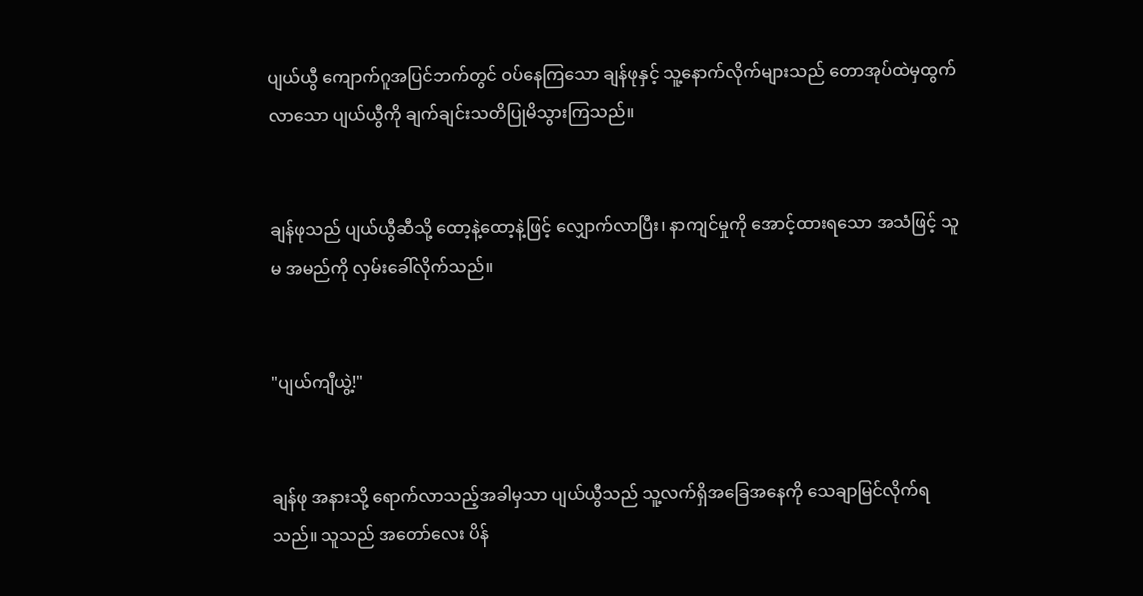ပျယ်ယွီ ကျောက်ဂူအပြင်ဘက်တွင် ဝပ်နေကြသော ချန်ဖုနှင့် သူ့နောက်လိုက်များသည် တောအုပ်ထဲမှထွက်လာသော ပျယ်ယွီကို ချက်ချင်းသတိပြုမိသွားကြသည်။


ချန်ဖုသည် ပျယ်ယွီဆီသို့ ထော့နဲ့ထော့နဲ့ဖြင့် လျှောက်လာပြီး၊ နာကျင်မှုကို အောင့်ထားရသော အသံဖြင့် သူမ အမည်ကို လှမ်းခေါ်လိုက်သည်။


"ပျယ်ကျီယွဲ့!"


ချန်ဖု အနားသို့ ရောက်လာသည့်အခါမှသာ ပျယ်ယွီသည် သူ့လက်ရှိအခြေအနေကို သေချာမြင်လိုက်ရသည်။ သူသည် အတော်လေး ပိန်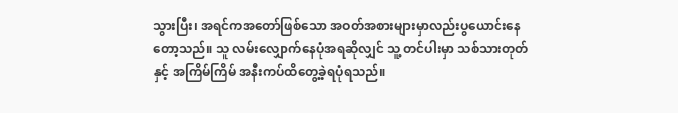သွားပြီး၊ အရင်ကအတော်ဖြစ်သော အဝတ်အစားများမှာလည်းပွယောင်းနေတော့သည်။ သူ လမ်းလျှောက်နေပုံအရဆိုလျှင် သူ့ တင်ပါးမှာ သစ်သားတုတ်နှင့် အကြိမ်ကြိမ် အနီးကပ်ထိတွေ့ခဲ့ရပုံရသည်။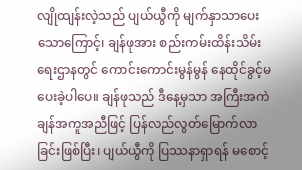လျိုထျန်းလဲ့သည် ပျယ်ယွီကို မျက်နှာသာပေးသောကြောင့်၊ ချန်ဖုအား စည်းကမ်းထိန်းသိမ်းရေးဌာနတွင် ကောင်းကောင်းမွန်မွန် နေထိုင်ခွင့်မပေးခဲ့ပါပေ။ ချန်ဖုသည် ဒီနေ့မှသာ အကြီးအကဲချန်အကူအညီဖြင့် ပြန်လည်လွတ်မြောက်လာခြင်းဖြစ်ပြီး၊ ပျယ်ယွီကို ပြဿနာရှာရန် မစောင့်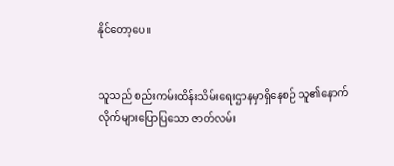နိုင်တော့ပေ။


သူသည် စည်းကမ်းထိန်းသိမ်းရေးဌာနမှာရှိနေစဉ် သူ၏နောက်လိုက်များပြောပြသော ဇာတ်လမ်း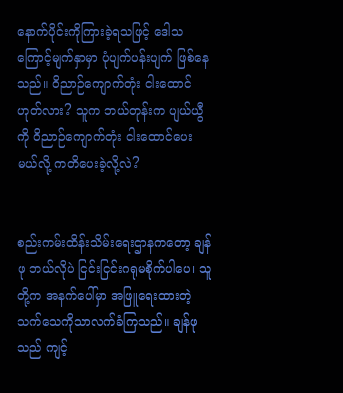နောက်ပိုင်းကိုကြားခဲ့ရသဖြင့် ဒေါသကြောင့်မျက်နှာမှာ ပုံပျက်ပန်းပျက် ဖြစ်နေသည်။ ဝိညာဉ်ကျောက်တုံး ငါးထောင်ဟုတ်လား? သူက ဘယ်တုန်းက ပျယ်ယွီကို ဝိညာဉ်ကျောက်တုံး ငါးထောင်ပေးမယ်လို့ ကတိပေးခဲ့လို့လဲ?


စည်းကမ်းထိန်းသိမ်းရေးဌာနကတော့ ချန်ဖု ဘယ်လိုပဲ ငြင်းငြင်းဂရုမစိုက်ပါပေ၊ သူတို့က အနက်ပေါ်မှာ အဖြူရေးထားတဲ့ သက်သေကိုသာလက်ခံကြသည်။ ချန်ဖုသည် ကျင့်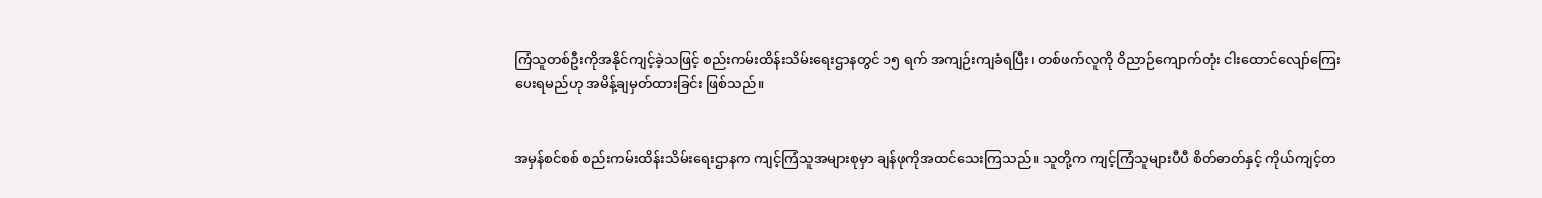ကြံသူတစ်ဦးကိုအနိုင်ကျင့်ခဲ့သဖြင့် စည်းကမ်းထိန်းသိမ်းရေးဌာနတွင် ၁၅ ရက် အကျဉ်းကျခံရပြီး၊ တစ်ဖက်လူကို ဝိညာဉ်ကျောက်တုံး ငါးထောင်လျော်ကြေးပေးရမည်ဟု အမိန့်ချမှတ်ထားခြင်း ဖြစ်သည်။


အမှန်စင်စစ် စည်းကမ်းထိန်းသိမ်းရေးဌာနက ကျင့်ကြံသူအများစုမှာ ချန်ဖုကိုအထင်သေးကြသည်။ သူတို့က ကျင့်ကြံသူများပီပီ စိတ်ဓာတ်နှင့် ကိုယ်ကျင့်တ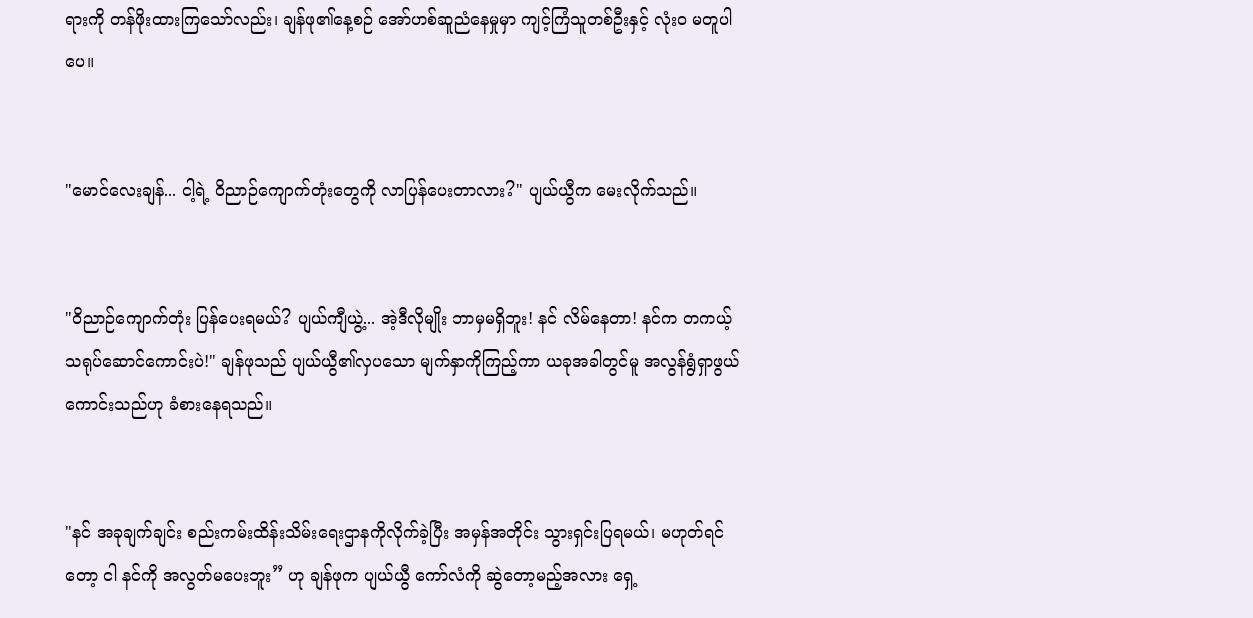ရားကို တန်ဖိုးထားကြသော်လည်း၊ ချန်ဖု၏နေ့စဉ် အော်ဟစ်ဆူညံနေမှုမှာ ကျင့်ကြံသူတစ်ဦးနှင့် လုံးဝ မတူပါပေ။


"မောင်လေးချန်... ငါ့ရဲ့ ဝိညာဉ်ကျောက်တုံးတွေကို လာပြန်ပေးတာလား?" ပျယ်ယွီက မေးလိုက်သည်။


"ဝိညာဉ်ကျောက်တုံး ပြန်ပေးရမယ်? ပျယ်ကျီယွဲ့... အဲ့ဒီလိုမျိုး ဘာမှမရှိဘူး! နင် လိမ်နေတာ! နင်က တကယ့် သရုပ်ဆောင်ကောင်းပဲ!" ချန်ဖုသည် ပျယ်ယွီ၏လှပသော မျက်နှာကိုကြည့်ကာ ယခုအခါတွင်မူ အလွန်ရွံရှာဖွယ်ကောင်းသည်ဟု ခံစားနေရသည်။


"နင် အခုချက်ချင်း စည်းကမ်းထိန်းသိမ်းရေးဌာနကိုလိုက်ခဲ့ပြီး အမှန်အတိုင်း သွားရှင်းပြရမယ်၊ မဟုတ်ရင်တော့ ငါ နင်ကို အလွတ်မပေးဘူး” ဟု ချန်ဖုက ပျယ်ယွီ ကော်လံကို ဆွဲတော့မည့်အလား ရှေ့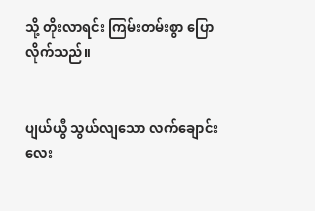သို့ တိုးလာရင်း ကြမ်းတမ်းစွာ ပြောလိုက်သည်။


ပျယ်ယွီ သွယ်လျသော လက်ချောင်းလေး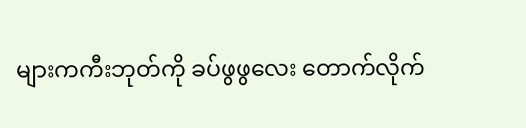များကကီးဘုတ်ကို ခပ်ဖွဖွလေး တောက်လိုက်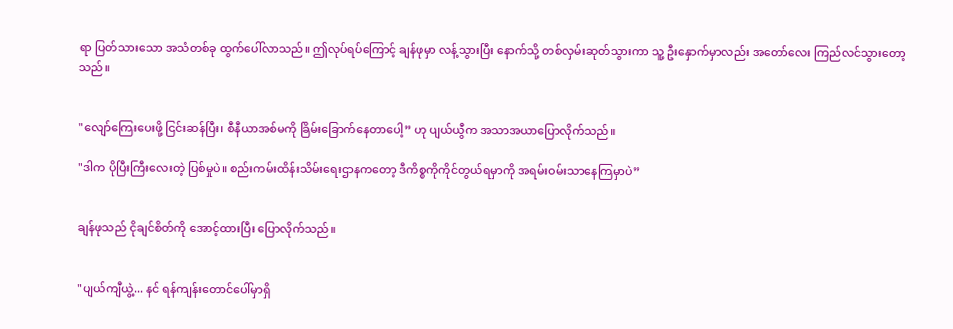ရာ ပြတ်သားသော အသံတစ်ခု ထွက်ပေါ်လာသည်။ ဤလုပ်ရပ်ကြောင့် ချန်ဖုမှာ လန့်သွားပြီး နောက်သို့ တစ်လှမ်းဆုတ်သွားကာ သူ့ ဦးနှောက်မှာလည်း အတော်လေး ကြည်လင်သွားတော့သည်။


"လျော်ကြေးပေးဖို့ ငြင်းဆန်ပြီး၊ စီနီယာအစ်မကို ခြိမ်းခြောက်နေတာပေါ့” ဟု ပျယ်ယွီက အသာအယာပြောလိုက်သည်။

"ဒါက ပိုပြီးကြီးလေးတဲ့ ပြစ်မှုပဲ။ စည်းကမ်းထိန်းသိမ်းရေးဌာနကတော့ ဒီကိစ္စကိုကိုင်တွယ်ရမှာကို အရမ်းဝမ်းသာနေကြမှာပဲ”


ချန်ဖုသည် ငိုချင်စိတ်ကို အောင့်ထားပြီး ပြောလိုက်သည်။


"ပျယ်ကျီယွဲ့... နင် ရန်ကျန်းတောင်ပေါ်မှာရှိ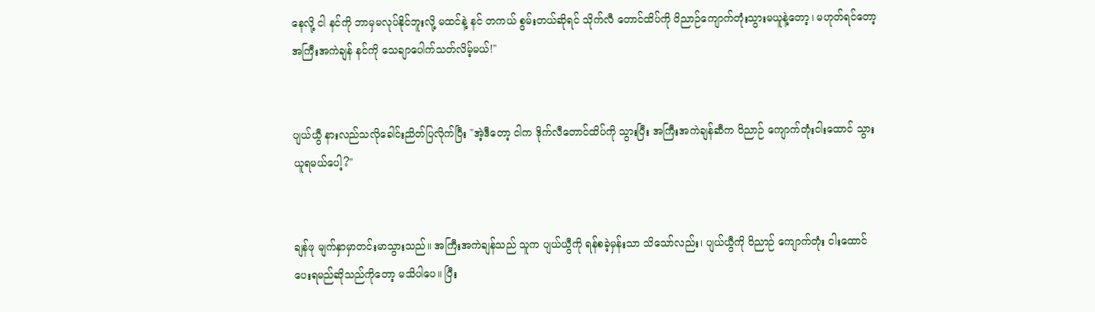နေလို့ ငါ နင်ကို ဘာမှမလုပ်နိုင်ဘူးလို့ မထင်နဲ့ နင် တကယ် စွမ်းတယ်ဆိုရင် သိုက်လီ တောင်ထိပ်ကို ဝိညာဉ်ကျောက်တုံးသွားမယူနဲ့တော့၊ မဟုတ်ရင်တော့ အကြီးအကဲချန် နင်ကို သေချာပေါက်သတ်လိမ့်မယ်!"


ပျယ်ယွီ နားလည်သလိုခေါင်းညိတ်ပြလိုက်ပြီး "အဲ့ဒီတော့ ငါက ဒိုက်လီတောင်ထိပ်ကို သွားပြီး အကြီးအကဲချန်ဆီက ဝိညာဉ် ကျောက်တုံးငါးထောင် သွားယူရမယ်ပေါ့?"


ချန်ဖု မျက်နှာမှာတင်းမာသွားသည်။ အကြီးအကဲချန်သည် သူက ပျယ်ယွီကို ရန်စခဲ့မှန်းသာ သိသော်လည်း၊ ပျယ်ယွီကို ဝိညာဉ် ကျောက်တုံး ငါးထောင်ပေးရမည်ဆိုသည်ကိုတော့ မသိပါပေ။ ပြီး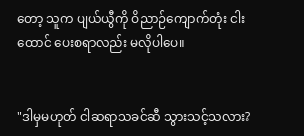တော့ သူက ပျယ်ယွီကို ဝိညာဉ်ကျောက်တုံး ငါးထောင် ပေးစရာလည်း မလိုပါပေ။


"ဒါမှမဟုတ် ငါဆရာသခင်ဆီ သွားသင့်သလား?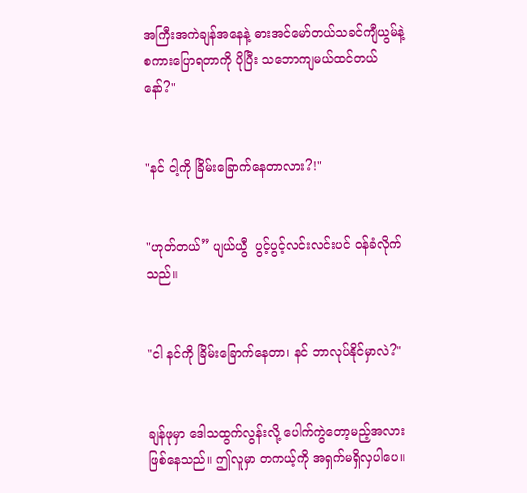အကြီးအကဲချန်အနေနဲ့ ဓားအင်မော်တယ်သခင်ကျီယွမ်နဲ့စကားပြောရတာကို ပိုပြီး သဘောကျမယ်ထင်တယ်နော်?"


"နင် ငါ့ကို ခြိမ်းခြောက်နေတာလား?!"


"ဟုတ်တယ်” ပျယ်ယွီ  ပွင့်ပွင့်လင်းလင်းပင် ဝန်ခံလိုက်သည်။


"ငါ နင်ကို ခြိမ်းခြောက်နေတာ၊ နင် ဘာလုပ်နိုင်မှာလဲ?"


ချန်ဖုမှာ ဒေါသထွက်လွန်းလို့ ပေါက်ကွဲတော့မည့်အလားဖြစ်နေသည်။ ဤလူမှာ တကယ့်ကို အရှက်မရှိလှပါပေ။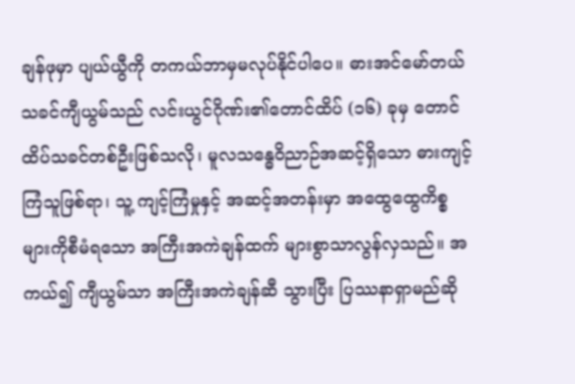ချန်ဖုမှာ ပျယ်ယွီကို တကယ်ဘာမှမလုပ်နိုင်ပါပေ။ ဓားအင်မော်တယ်သခင်ကျီယွမ်သည် လင်းယွင်ဂိုဏ်း၏တောင်ထိပ် (၁၆) ခုမှ တောင်ထိပ်သခင်တစ်ဦးဖြစ်သလို၊ မူလသန္ဓေဝိညာဉ်အဆင့်ရှိသော ဓားကျင့်ကြံသူဖြစ်ရာ၊ သူ့ ကျင့်ကြံမှုနှင့် အဆင့်အတန်းမှာ အထွေထွေကိစ္စများကိုစီမံရသော အကြီးအကဲချန်ထက် များစွာသာလွန်လှသည်။ အကယ်၍ ကျီယွမ်သာ အကြီးအကဲချန်ဆီ သွားပြီး ပြဿနာရှာမည်ဆို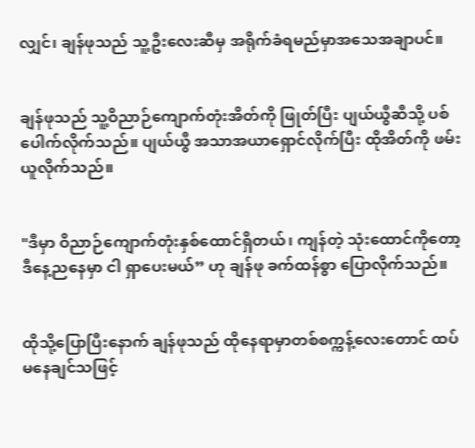လျှင်၊ ချန်ဖုသည် သူ့ဦးလေးဆီမှ အရိုက်ခံရမည်မှာအသေအချာပင်။


ချန်ဖုသည် သူ့ဝိညာဉ်ကျောက်တုံးအိတ်ကို ဖြုတ်ပြီး ပျယ်ယွီဆီသို့ ပစ်ပေါက်လိုက်သည်။ ပျယ်ယွီ အသာအယာရှောင်လိုက်ပြီး ထိုအိတ်ကို ဖမ်းယူလိုက်သည်။


"ဒီမှာ ဝိညာဉ်ကျောက်တုံးနှစ်ထောင်ရှိတယ်၊ ကျန်တဲ့ သုံးထောင်ကိုတော့ ဒီနေ့ညနေမှာ ငါ ရှာပေးမယ်” ဟု ချန်ဖု ခက်ထန်စွာ ပြောလိုက်သည်။


ထိုသို့ပြောပြီးနောက် ချန်ဖုသည် ထိုနေရာမှာတစ်စက္ကန့်လေးတောင် ထပ်မနေချင်သဖြင့်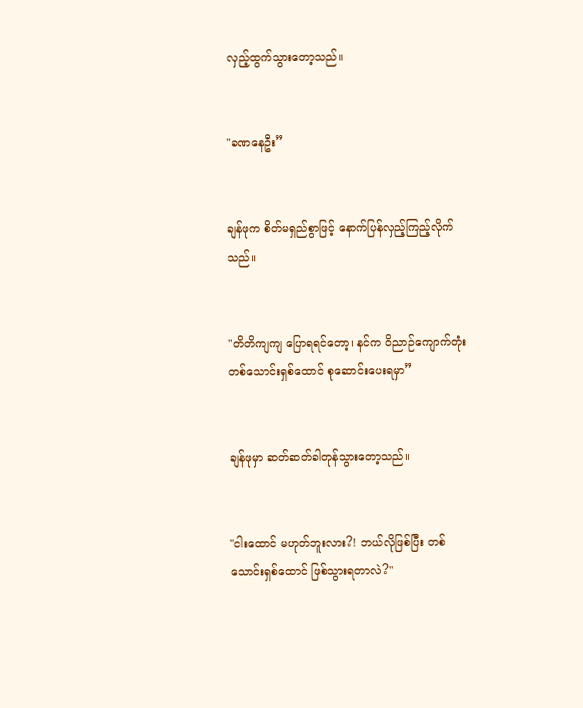လှည့်ထွက်သွားတော့သည်။


"ခဏနေဦး”


ချန်ဖုက စိတ်မရှည်စွာဖြင့် နောက်ပြန်လှည့်ကြည့်လိုက်သည်။


"တိတိကျကျ ပြောရရင်တော့၊ နင်က ဝိညာဉ်ကျောက်တုံးတစ်သောင်းရှစ်ထောင် စုဆောင်းပေးရမှာ”


ချန်ဖုမှာ ဆတ်ဆတ်ခါတုန်သွားတော့သည်။


"ငါးထောင် မဟုတ်ဘူးလား?! ဘယ်လိုဖြစ်ပြီး တစ်သောင်းရှစ်ထောင် ဖြစ်သွားရတာလဲ?"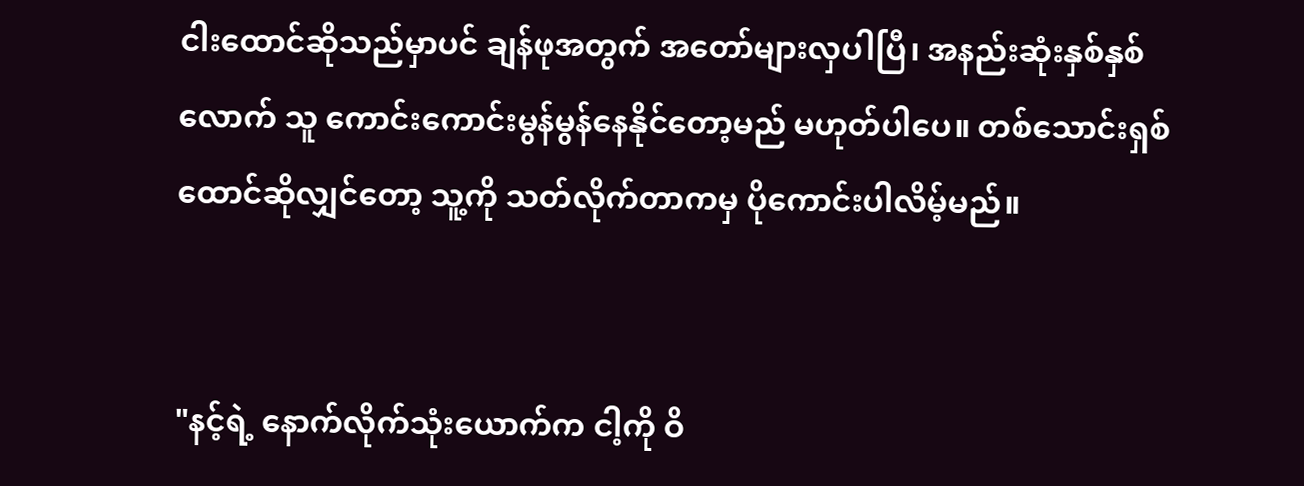ငါးထောင်ဆိုသည်မှာပင် ချန်ဖုအတွက် အတော်များလှပါပြီ၊ အနည်းဆုံးနှစ်နှစ်လောက် သူ ကောင်းကောင်းမွန်မွန်နေနိုင်တော့မည် မဟုတ်ပါပေ။ တစ်သောင်းရှစ်ထောင်ဆိုလျှင်တော့ သူ့ကို သတ်လိုက်တာကမှ ပိုကောင်းပါလိမ့်မည်။


"နင့်ရဲ့ နောက်လိုက်သုံးယောက်က ငါ့ကို ဝိ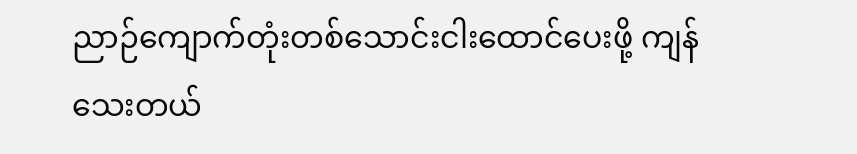ညာဉ်ကျောက်တုံးတစ်သောင်းငါးထောင်ပေးဖို့ ကျန်သေးတယ်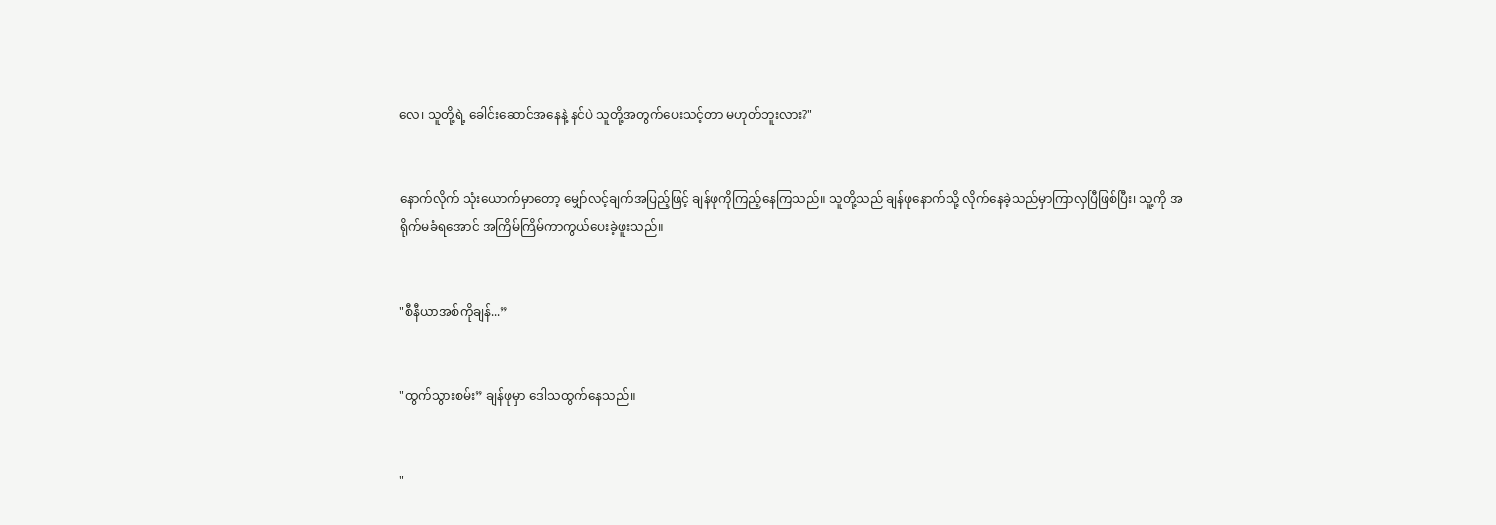လေ၊ သူတို့ရဲ့ ခေါင်းဆောင်အနေနဲ့ နင်ပဲ သူတို့အတွက်ပေးသင့်တာ မဟုတ်ဘူးလား?"


နောက်လိုက် သုံးယောက်မှာတော့ မျှော်လင့်ချက်အပြည့်ဖြင့် ချန်ဖုကိုကြည့်နေကြသည်။ သူတို့သည် ချန်ဖုနောက်သို့ လိုက်နေခဲ့သည်မှာကြာလှပြီဖြစ်ပြီး၊ သူ့ကို အရိုက်မခံရအောင် အကြိမ်ကြိမ်ကာကွယ်ပေးခဲ့ဖူးသည်။


"စီနီယာအစ်ကိုချန်...”


"ထွက်သွားစမ်း” ချန်ဖုမှာ ဒေါသထွက်နေသည်။


"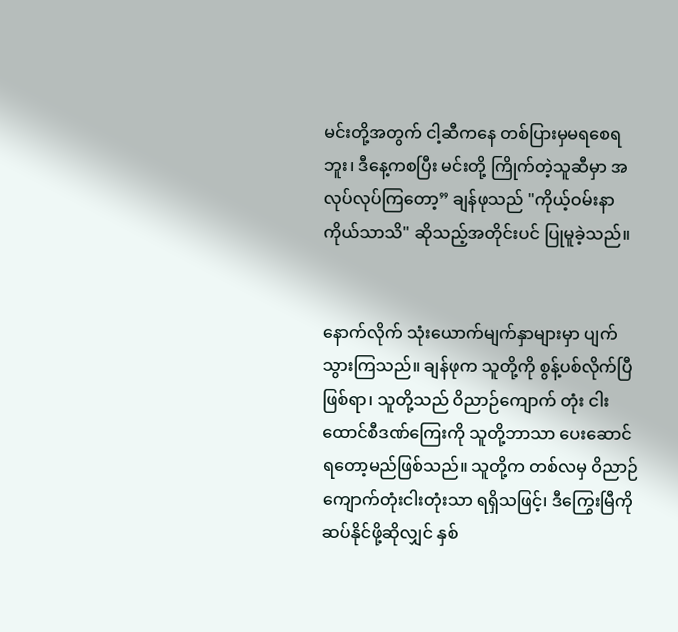မင်းတို့အတွက် ငါ့ဆီကနေ တစ်ပြားမှမရစေရဘူး၊ ဒီနေ့ကစပြီး မင်းတို့ ကြိုက်တဲ့သူဆီမှာ အလုပ်လုပ်ကြတော့” ချန်ဖုသည် "ကိုယ့်ဝမ်းနာ ကိုယ်သာသိ" ဆိုသည့်အတိုင်းပင် ပြုမူခဲ့သည်။


နောက်လိုက် သုံးယောက်မျက်နှာများမှာ ပျက်သွားကြသည်။ ချန်ဖုက သူတို့ကို စွန့်ပစ်လိုက်ပြီဖြစ်ရာ၊ သူတို့သည် ဝိညာဉ်ကျောက် တုံး ငါးထောင်စီဒဏ်ကြေးကို သူတို့ဘာသာ ပေးဆောင်ရတော့မည်ဖြစ်သည်။ သူတို့က တစ်လမှ ဝိညာဉ်ကျောက်တုံးငါးတုံးသာ ရရှိသဖြင့်၊ ဒီကြွေးမြီကိုဆပ်နိုင်ဖို့ဆိုလျှင် နှစ်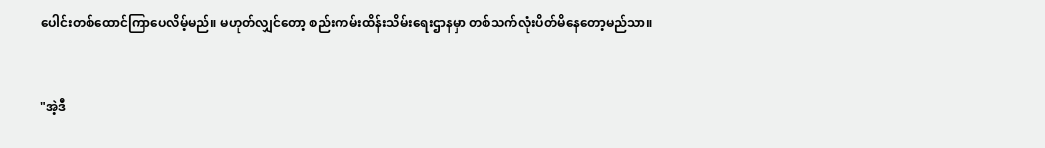ပေါင်းတစ်ထောင်ကြာပေလိမ့်မည်။ မဟုတ်လျှင်တော့ စည်းကမ်းထိန်းသိမ်းရေးဌာနမှာ တစ်သက်လုံးပိတ်မိနေတော့မည်သာ။


"အဲ့ဒီ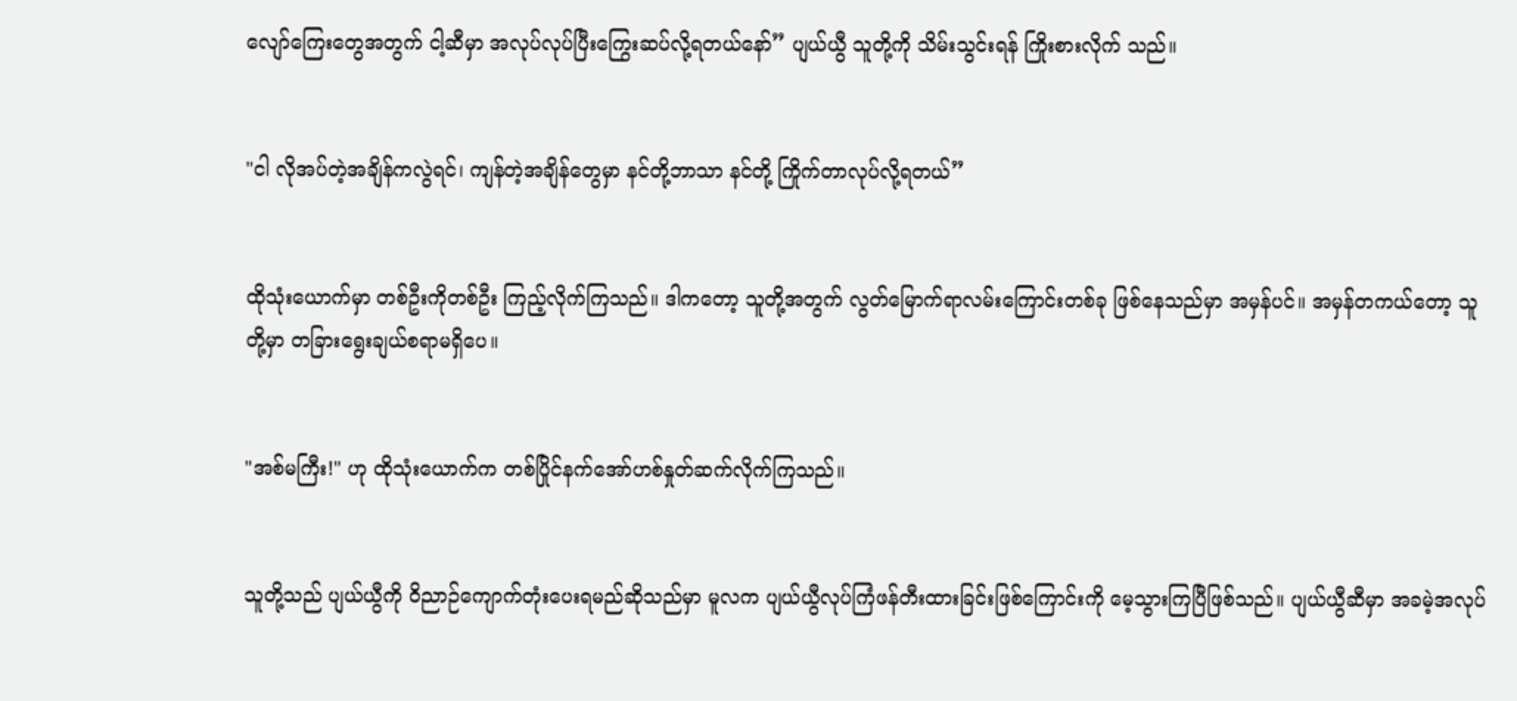လျော်ကြေးတွေအတွက် ငါ့ဆီမှာ အလုပ်လုပ်ပြီးကြွေးဆပ်လို့ရတယ်နော်” ပျယ်ယွီ သူတို့ကို သိမ်းသွင်းရန် ကြိုးစားလိုက် သည်။


"ငါ လိုအပ်တဲ့အချိန်ကလွဲရင်၊ ကျန်တဲ့အချိန်တွေမှာ နင်တို့ဘာသာ နင်တို့ ကြိုက်တာလုပ်လို့ရတယ်”


ထိုသုံးယောက်မှာ တစ်ဦးကိုတစ်ဦး ကြည့်လိုက်ကြသည်။ ဒါကတော့ သူတို့အတွက် လွတ်မြောက်ရာလမ်းကြောင်းတစ်ခု ဖြစ်နေသည်မှာ အမှန်ပင်။ အမှန်တကယ်တော့ သူတို့မှာ တခြားရွေးချယ်စရာမရှိပေ။


"အစ်မကြီး!" ဟု ထိုသုံးယောက်က တစ်ပြိုင်နက်အော်ဟစ်နှုတ်ဆက်လိုက်ကြသည်။


သူတို့သည် ပျယ်ယွီကို ဝိညာဉ်ကျောက်တုံးပေးရမည်ဆိုသည်မှာ မူလက ပျယ်ယွီလုပ်ကြံဖန်တီးထားခြင်းဖြစ်ကြောင်းကို မေ့သွားကြပြီဖြစ်သည်။ ပျယ်ယွီဆီမှာ အခမဲ့အလုပ်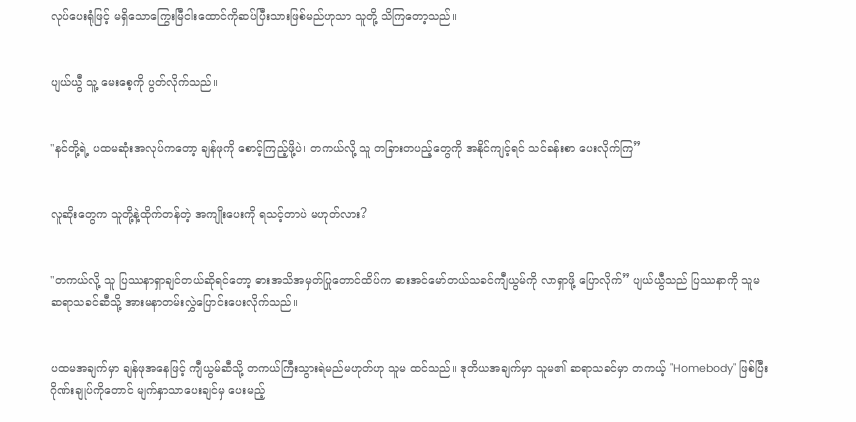လုပ်ပေးရုံဖြင့် မရှိသောကြွေးမြီငါးထောင်ကိုဆပ်ပြီးသားဖြစ်မည်ဟုသာ သူတို့ သိကြတော့သည်။


ပျယ်ယွီ သူ့ မေးစေ့ကို ပွတ်လိုက်သည်။


"နင်တို့ရဲ့ ပထမဆုံးအလုပ်ကတော့ ချန်ဖုကို စောင့်ကြည့်ဖို့ပဲ၊ တကယ်လို့ သူ တခြားတပည့်တွေကို အနိုင်ကျင့်ရင် သင်ခန်းစာ ပေးလိုက်ကြ”


လူဆိုးတွေက သူတို့နဲ့ထိုက်တန်တဲ့ အကျိုးပေးကို ရသင့်တာပဲ မဟုတ်လား?


"တကယ်လို့ သူ ပြဿနာရှာချင်တယ်ဆိုရင်တော့ ဓားအသိအမှတ်ပြုတောင်ထိပ်က ဓားအင်မော်တယ်သခင်ကျီယွမ်ကို လာရှာဖို့ ပြောလိုက်” ပျယ်ယွီသည် ပြဿနာကို သူမ ဆရာသခင်ဆီသို့ အားမနာတမ်းလွှဲပြောင်းပေးလိုက်သည်။


ပထမအချက်မှာ ချန်ဖုအနေဖြင့် ကျီယွမ်ဆီသို့ တကယ်ကြီးသွားရဲမည်မဟုတ်ဟု သူမ ထင်သည်။ ဒုတိယအချက်မှာ သူမ၏ ဆရာသခင်မှာ တကယ့် "Homebody" ဖြစ်ပြီး ဂိုဏ်းချုပ်ကိုတောင် မျက်နှာသာပေးချင်မှ ပေးမည့်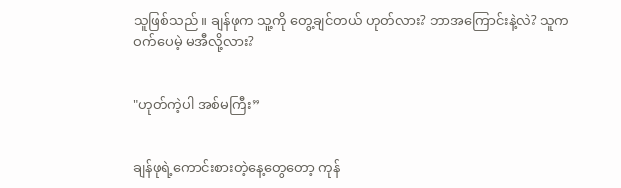သူဖြစ်သည်။ ချန်ဖုက သူ့ကို တွေ့ချင်တယ် ဟုတ်လား? ဘာအကြောင်းနဲ့လဲ? သူက ဝက်ပေမဲ့ မအီလို့လား?


"ဟုတ်ကဲ့ပါ အစ်မကြီး”


ချန်ဖုရဲ့ကောင်းစားတဲ့နေ့တွေတော့ ကုန်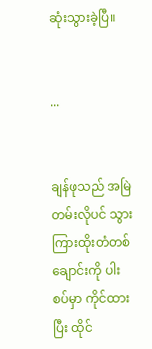ဆုံးသွားခဲ့ပြီ။


...


ချန်ဖုသည် အမြဲတမ်းလိုပင် သွားကြားထိုးတံတစ်ချောင်းကို ပါးစပ်မှာ ကိုင်ထားပြီး ထိုင်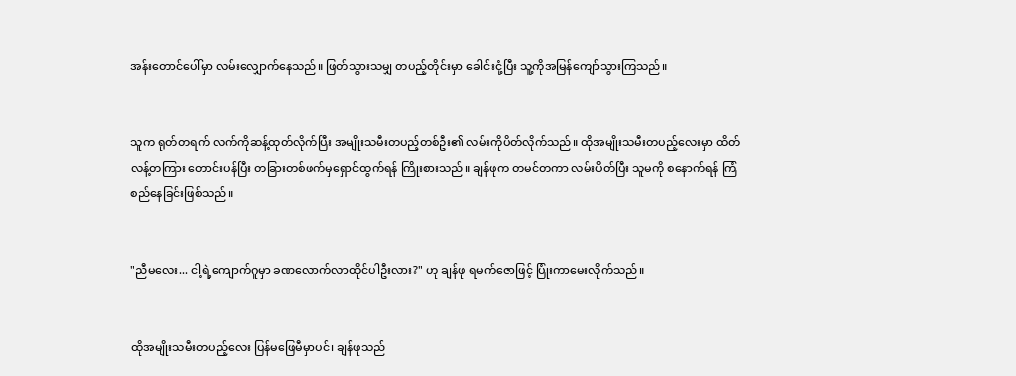အန်းတောင်ပေါ်မှာ လမ်းလျှောက်နေသည်။ ဖြတ်သွားသမျှ တပည့်တိုင်းမှာ ခေါင်းငုံ့ပြီး သူ့ကိုအမြန်ကျော်သွားကြသည်။


သူက ရုတ်တရက် လက်ကိုဆန့်ထုတ်လိုက်ပြီး အမျိုးသမီးတပည့်တစ်ဦး၏ လမ်းကိုပိတ်လိုက်သည်။ ထိုအမျိုးသမီးတပည့်လေးမှာ ထိတ်လန့်တကြား တောင်းပန်ပြီး တခြားတစ်ဖက်မှရှောင်ထွက်ရန် ကြိုးစားသည်။ ချန်ဖုက တမင်တကာ လမ်းပိတ်ပြီး သူမကို စနောက်ရန် ကြံစည်နေခြင်းဖြစ်သည်။


"ညီမလေး... ငါ့ရဲ့ကျောက်ဂူမှာ ခဏလောက်လာထိုင်ပါဦးလား?" ဟု ချန်ဖု ရမက်ဇောဖြင့် ပြုံးကာမေးလိုက်သည်။


ထိုအမျိုးသမီးတပည့်လေး ပြန်မဖြေမီမှာပင်၊ ချန်ဖုသည်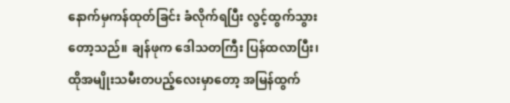နောက်မှကန်ထုတ်ခြင်း ခံလိုက်ရပြီး လွင့်ထွက်သွားတော့သည်။ ချန်ဖုက ဒေါသတကြီး ပြန်ထလာပြီး၊ ထိုအမျိုးသမီးတပည့်လေးမှာတော့ အမြန်ထွက်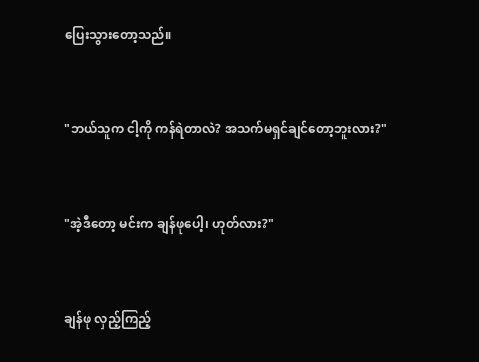ပြေးသွားတော့သည်။


"ဘယ်သူက ငါ့ကို ကန်ရဲတာလဲ? အသက်မရှင်ချင်တော့ဘူးလား?"


"အဲ့ဒီတော့ မင်းက ချန်ဖုပေါ့၊ ဟုတ်လား?"


ချန်ဖု လှည့်ကြည့်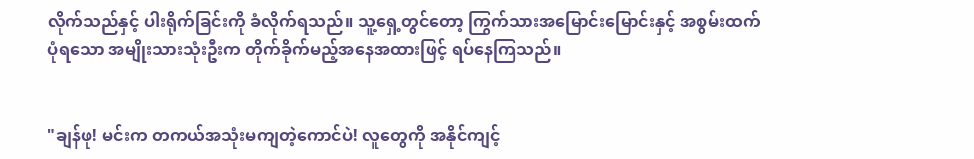လိုက်သည်နှင့် ပါးရိုက်ခြင်းကို ခံလိုက်ရသည်။ သူ့ရှေ့တွင်တော့ ကြွက်သားအမြောင်းမြောင်းနှင့် အစွမ်းထက်ပုံရသော အမျိုးသားသုံးဦးက တိုက်ခိုက်မည့်အနေအထားဖြင့် ရပ်နေကြသည်။


"ချန်ဖု! မင်းက တကယ်အသုံးမကျတဲ့ကောင်ပဲ! လူတွေကို အနိုင်ကျင့်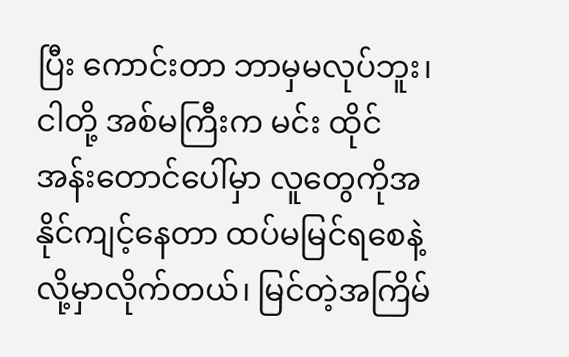ပြီး ကောင်းတာ ဘာမှမလုပ်ဘူး၊ ငါတို့ အစ်မကြီးက မင်း ထိုင်အန်းတောင်ပေါ်မှာ လူတွေကိုအနိုင်ကျင့်နေတာ ထပ်မမြင်ရစေနဲ့လို့မှာလိုက်တယ်၊ မြင်တဲ့အကြိမ်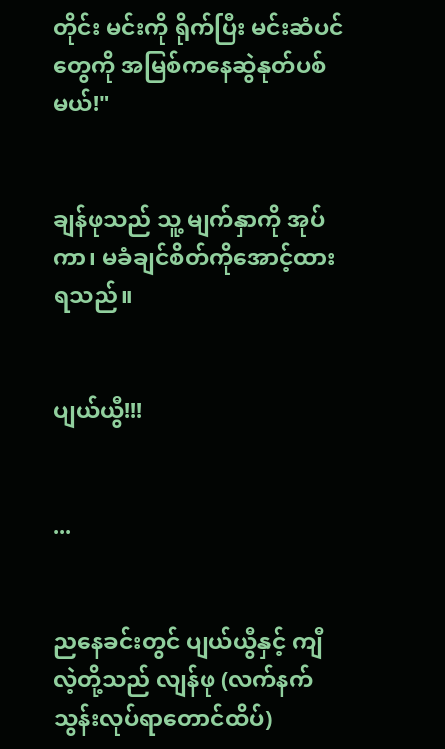တိုင်း မင်းကို ရိုက်ပြီး မင်းဆံပင်တွေကို အမြစ်ကနေဆွဲနုတ်ပစ်မယ်!"


ချန်ဖုသည် သူ့ မျက်နှာကို အုပ်ကာ၊ မခံချင်စိတ်ကိုအောင့်ထားရသည်။


ပျယ်ယွီ!!!


...


ညနေခင်းတွင် ပျယ်ယွီနှင့် ကျီလဲ့တို့သည် လျန်ဖု (လက်နက်သွန်းလုပ်ရာတောင်ထိပ်)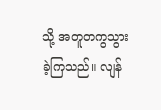သို့ အတူတကွသွားခဲ့ကြသည်။ လျန်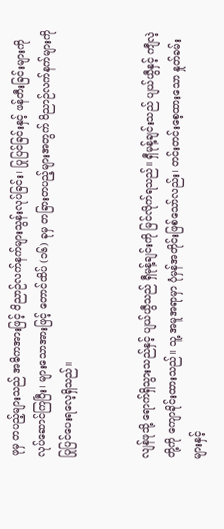ဖုမှ တပည့်များသည် အဓိကအားဖြင့် ဝိညာဉ်လက်နက်များသွန်းလုပ်ခြင်း၊ ပြုပြင်ခြင်းနှင့် ဖန်တီးခြင်းများကို လုပ်ဆောင်ကြပြီး၊ များသောအားဖြင့် တောင်ထိပ် (၁၆) ခုမှ တခြားတပည့်များအတွက် ဝိညာဉ်လက်နက်များကို ပြုပြင်ပေးရလေ့ရှိသည်။


လျန်ဖုသို့ ရောက်ရှိသွားသည်နှင့် ပျယ်ယွီသည် ရှီမုန့်ချင်းကို မြင်လိုက်ရသည်။ ရှီမုန့်ချင်းသည် ပျယ်ယွီနှင့် ကျီလဲ့တို့ကို ကျောခိုင်းထားသည်။ သူ့ အမူအရာမှာ ပုံမှန်အတိုင်းဖြစ်သော်လည်း၊ တင်းတင်းစေ့ထားသော နှုတ်ခမ်းများနှင့်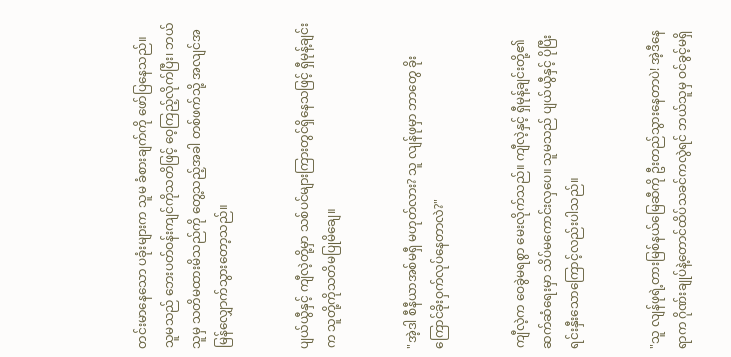တင်းမာနေသော ပခုံးများက သူမ ခံစားချက်ကို ဖော်ပြနေသည်။ သူမသည် ဘေးပတ်ဝန်းကျင်ကိုသတိဖြင့် ဝေ့ကြည့်လိုက်ပြီး၊ ဘယ်သူမှ သတိမထားမိသည်ကို တွေ့သည့်အခါ တစ်ဖက်သို့ အလျင်အမြန်လျှောက်သွားတော့သည်။


ပျယ်ယွီနှင့် ကျီလဲ့တို့မှာ သစ်ပင်များကြားတွင်ရှိနေသဖြင့် ရှီမုန့်ချင်းက သူတို့ကိုသတိမပြုမိချေ။


"အဲ့ဒါ စီနီယာအစ်မရှီ မဟုတ်လား? သူ လျန်ဖုမှာ ဘာတွေ ခိုးကြောင်ခိုးဝှက်လုပ်နေတာလဲ?"


ကျီလဲ့က ဝေခွဲမရစွာ မေးလိုက်သည်။ ကျီလဲ့နှင့် ရှီမုန့်ချင်းတို့၏ဆက်ဆံရေးမှာ သိပ်မကောင်းလှပေ။ သူမသည် ပျယ်ယွီနှင့် ပိုပြီး ရင်းနှီးသောကြောင့်လည်းပါသည်။


"သူ လျန်ဖုရဲ့တားမြစ်နယ်မြေဆီကို ဦးတည်သွားနေတာပဲ! အဲ့ဒီနေရာက ဂိုဏ်းချုပ်နဲ့တောင်ထိပ်သခင်ကလွဲရင် ဘယ်သူမှ ဝင်ခွင့်မရှိ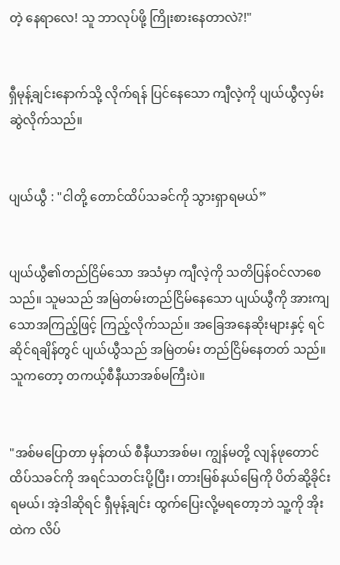တဲ့ နေရာလေ! သူ ဘာလုပ်ဖို့ ကြိုးစားနေတာလဲ?!"


ရှီမုန့်ချင်းနောက်သို့ လိုက်ရန် ပြင်နေသော ကျီလဲ့ကို ပျယ်ယွီလှမ်းဆွဲလိုက်သည်။


ပျယ်ယွီ : "ငါတို့ တောင်ထိပ်သခင်ကို သွားရှာရမယ်”


ပျယ်ယွီ၏တည်ငြိမ်သော အသံမှာ ကျီလဲ့ကို သတိပြန်ဝင်လာစေသည်။ သူမသည် အမြဲတမ်းတည်ငြိမ်နေသော ပျယ်ယွီကို အားကျသောအကြည့်ဖြင့် ကြည့်လိုက်သည်။ အခြေအနေဆိုးများနှင့် ရင်ဆိုင်ရချိန်တွင် ပျယ်ယွီသည် အမြဲတမ်း တည်ငြိမ်နေတတ် သည်။ သူကတော့ တကယ့်စီနီယာအစ်မကြီးပဲ။


"အစ်မပြောတာ မှန်တယ် စီနီယာအစ်မ၊ ကျွန်မတို့ လျန်ဖုတောင်ထိပ်သခင်ကို အရင်သတင်းပို့ပြီး၊ တားမြစ်နယ်မြေကို ပိတ်ဆို့ခိုင်းရမယ်၊ အဲ့ဒါဆိုရင် ရှီမုန့်ချင်း ထွက်ပြေးလို့မရတော့ဘဲ သူ့ကို အိုးထဲက လိပ်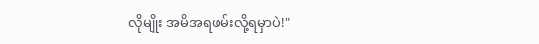လိုမျိုး အမိအရဖမ်းလို့ရမှာပဲ!"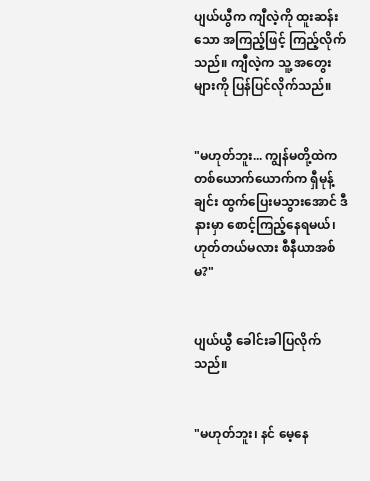ပျယ်ယွီက ကျီလဲ့ကို ထူးဆန်းသော အကြည့်ဖြင့် ကြည့်လိုက်သည်။ ကျီလဲ့က သူ့ အတွေးများကို ပြန်ပြင်လိုက်သည်။


"မဟုတ်ဘူး... ကျွန်မတို့ထဲက တစ်ယောက်ယောက်က ရှီမုန့်ချင်း ထွက်ပြေးမသွားအောင် ဒီနားမှာ စောင့်ကြည့်နေရမယ်၊ ဟုတ်တယ်မလား စီနီယာအစ်မ?"


ပျယ်ယွီ ခေါင်းခါပြလိုက်သည်။


"မဟုတ်ဘူး၊ နင် မေ့နေ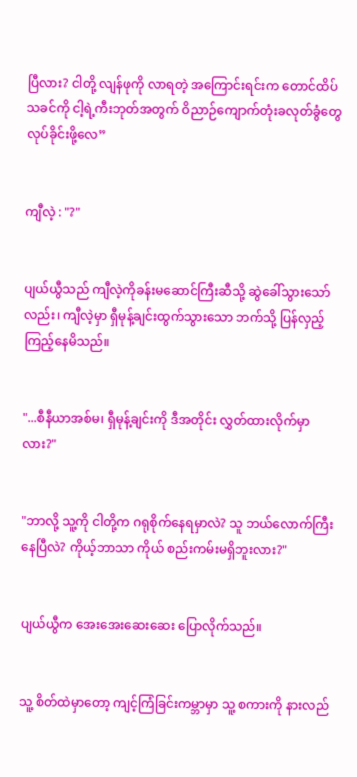ပြီလား? ငါတို့ လျန်ဖုကို လာရတဲ့ အကြောင်းရင်းက တောင်ထိပ်သခင်ကို ငါ့ရဲ့ကီးဘုတ်အတွက် ဝိညာဉ်ကျောက်တုံးခလုတ်ခွံတွေ လုပ်ခိုင်းဖို့လေ”


ကျီလဲ့ : "?"


ပျယ်ယွီသည် ကျီလဲ့ကိုခန်းမဆောင်ကြီးဆီသို့ ဆွဲခေါ်သွားသော်လည်း၊ ကျီလဲ့မှာ ရှီမုန့်ချင်းထွက်သွားသော ဘက်သို့ ပြန်လှည့်ကြည့်နေမိသည်။


"...စီနီယာအစ်မ၊ ရှီမုန့်ချင်းကို ဒီအတိုင်း လွှတ်ထားလိုက်မှာလား?"


"ဘာလို့ သူ့ကို ငါတို့က ဂရုစိုက်နေရမှာလဲ? သူ ဘယ်လောက်ကြီးနေပြီလဲ? ကိုယ့်ဘာသာ ကိုယ် စည်းကမ်းမရှိဘူးလား?"


ပျယ်ယွီက အေးအေးဆေးဆေး ပြောလိုက်သည်။


သူ့ စိတ်ထဲမှာတော့ ကျင့်ကြံခြင်းကမ္ဘာမှာ သူ့ စကားကို နားလည်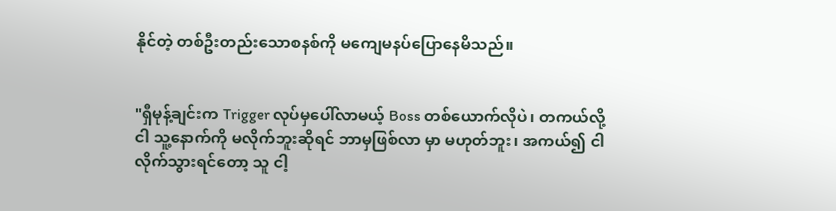နိုင်တဲ့ တစ်ဦးတည်းသောစနစ်ကို မကျေမနပ်ပြောနေမိသည်။


"ရှီမုန့်ချင်းက Trigger လုပ်မှပေါ်လာမယ့် Boss တစ်ယောက်လိုပဲ၊ တကယ်လို့ ငါ သူ့နောက်ကို မလိုက်ဘူးဆိုရင် ဘာမှဖြစ်လာ မှာ မဟုတ်ဘူး၊ အကယ်၍ ငါ လိုက်သွားရင်တော့ သူ ငါ့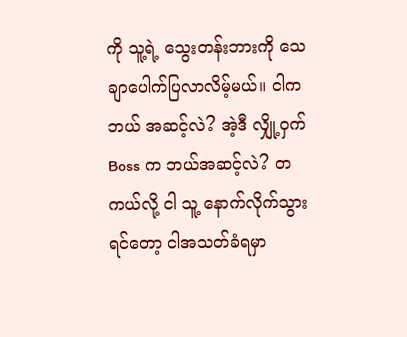ကို သူ့ရဲ့ သွေးတန်းဘားကို သေချာပေါက်ပြလာလိမ့်မယ်။ ငါက ဘယ် အဆင့်လဲ? အဲ့ဒီ လျှို့ဝှက် Boss က ဘယ်အဆင့်လဲ? တကယ်လို့ ငါ သူ့ နောက်လိုက်သွားရင်တော့ ငါအသတ်ခံရမှာ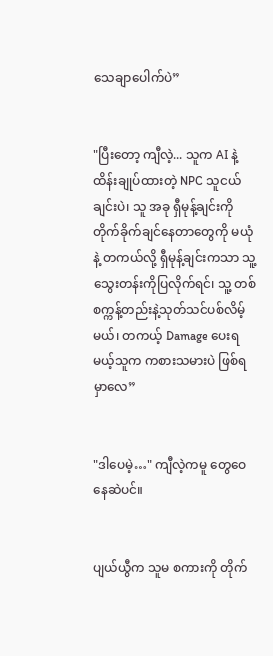သေချာပေါက်ပဲ”


"ပြီးတော့ ကျီလဲ့... သူက AI နဲ့ထိန်းချုပ်ထားတဲ့ NPC သူငယ်ချင်းပဲ၊ သူ အခု ရှီမုန့်ချင်းကို တိုက်ခိုက်ချင်နေတာတွေကို မယုံနဲ့ တကယ်လို့ ရှီမုန့်ချင်းကသာ သူ့သွေးတန်းကိုပြလိုက်ရင်၊ သူ့ တစ်စက္ကန့်တည်းနဲ့သုတ်သင်ပစ်လိမ့်မယ်၊ တကယ့် Damage ပေးရမယ့်သူက ကစားသမားပဲ ဖြစ်ရမှာလေ”


"ဒါပေမဲ့…" ကျီလဲ့ကမူ တွေဝေနေဆဲပင်။


ပျယ်ယွီက သူမ စကားကို တိုက်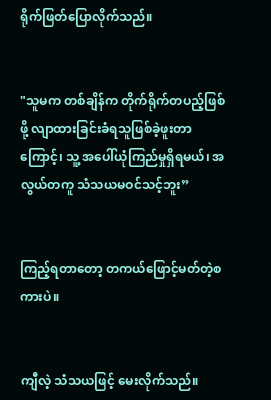ရိုက်ဖြတ်ပြောလိုက်သည်။


"သူမက တစ်ချိန်က တိုက်ရိုက်တပည့်ဖြစ်ဖို့ လျာထားခြင်းခံရသူဖြစ်ခဲ့ဖူးတာကြောင့်၊ သူ့ အပေါ်ယုံကြည်မှုရှိရမယ်၊ အလွယ်တကူ သံသယမဝင်သင့်ဘူး”


ကြည့်ရတာတော့ တကယ်ဖြောင့်မတ်တဲ့စကားပဲ။


ကျီလဲ့ သံသယဖြင့် မေးလိုက်သည်။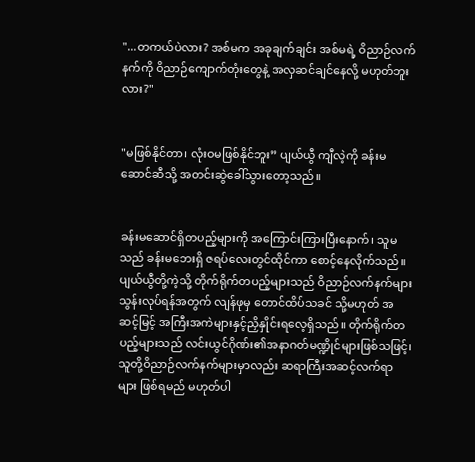"...တကယ်ပဲလား? အစ်မက အခုချက်ချင်း အစ်မရဲ့ ဝိညာဉ်လက်နက်ကို ဝိညာဉ်ကျောက်တုံးတွေနဲ့ အလှဆင်ချင်နေလို့ မဟုတ်ဘူးလား?"


"မဖြစ်နိုင်တာ၊ လုံးဝမဖြစ်နိုင်ဘူး” ပျယ်ယွီ ကျီလဲ့ကို ခန်းမဆောင်ဆီသို့ အတင်းဆွဲခေါ်သွားတော့သည်။


ခန်းမဆောင်ရှိတပည့်များကို အကြောင်းကြားပြီးနောက်၊ သူမသည် ခန်းမဘေးရှိ ဇရပ်လေးတွင်ထိုင်ကာ စောင့်နေလိုက်သည်။ ပျယ်ယွီတို့ကဲ့သို့ တိုက်ရိုက်တပည့်များသည် ဝိညာဉ်လက်နက်များသွန်းလုပ်ရန်အတွက် လျန်ဖုမှ တောင်ထိပ်သခင် သို့မဟုတ် အဆင့်မြင့် အကြီးအကဲများနှင့်ညှိနှိုင်းရလေ့ရှိသည်။ တိုက်ရိုက်တပည့်များသည် လင်းယွင်ဂိုဏ်း၏အနာဂတ်မဏ္ဍိုင်များဖြစ်သဖြင့်၊ သူတို့ဝိညာဉ်လက်နက်များမှာလည်း ဆရာကြီးအဆင့်လက်ရာများ ဖြစ်ရမည် မဟုတ်ပါ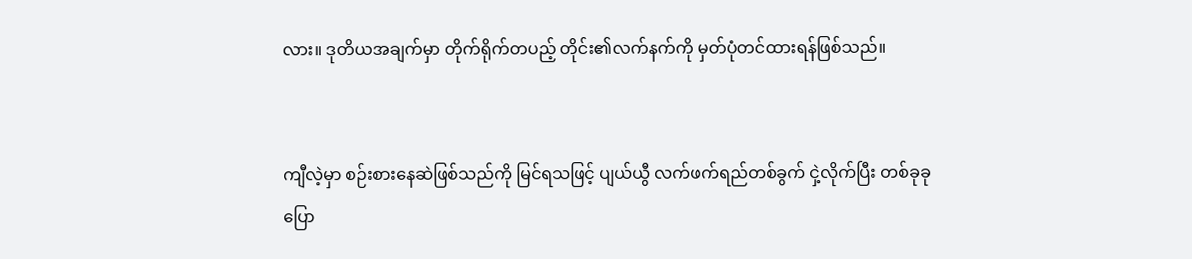လား။ ဒုတိယအချက်မှာ တိုက်ရိုက်တပည့် တိုင်း၏လက်နက်ကို မှတ်ပုံတင်ထားရန်ဖြစ်သည်။


ကျီလဲ့မှာ စဉ်းစားနေဆဲဖြစ်သည်ကို မြင်ရသဖြင့် ပျယ်ယွီ လက်ဖက်ရည်တစ်ခွက် ငှဲ့လိုက်ပြီး တစ်ခုခုပြော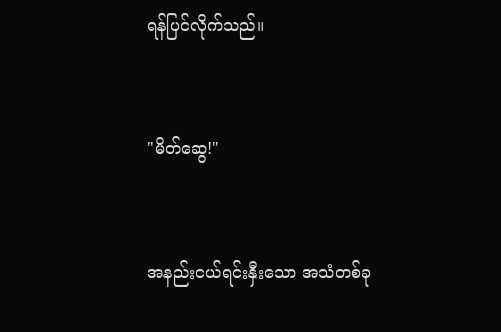ရန်ပြင်လိုက်သည်။


"မိတ်ဆွေ!"


အနည်းငယ်ရင်းနှီးသော အသံတစ်ခု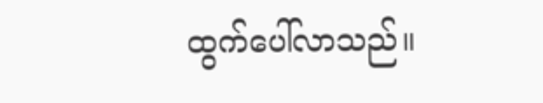ထွက်ပေါ်လာသည်။